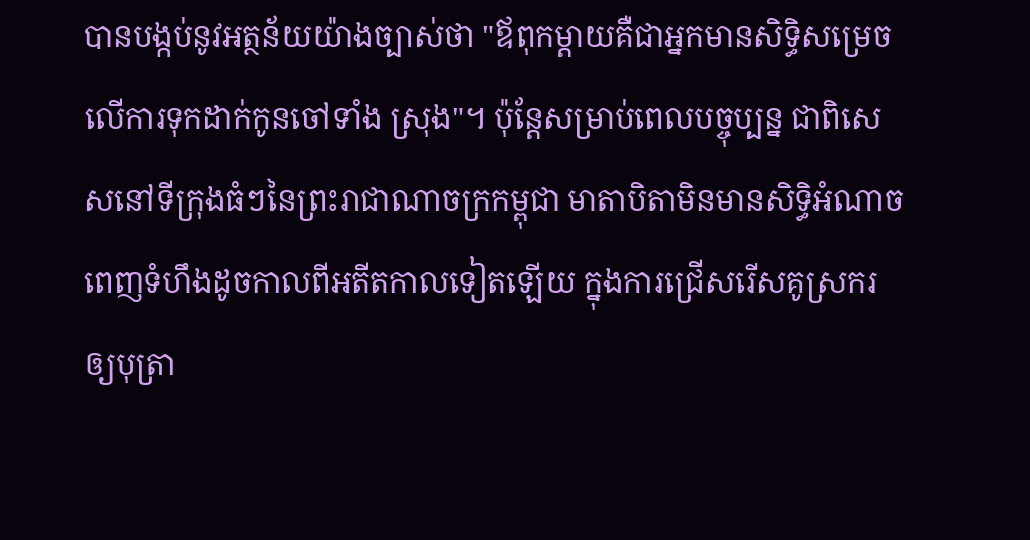បានបង្កប់នូវអត្ថន័យយ៉ាងច្បាស់ថា "ឪពុកម្ដាយគឺជាអ្នកមានសិទ្ធិសម្រេចលើការទុកដាក់កូនចៅទាំង ស្រុង"។ ប៉ុន្តែសម្រាប់ពេលបច្ចុប្បន្ន ជាពិសេសនៅទីក្រុងធំៗនៃព្រះរាជាណាចក្រកម្ពុជា មាតាបិតាមិនមានសិទ្ធិអំណាចពេញទំហឹងដូចកាលពីអតីតកាលទៀតឡើយ ក្នុងការជ្រើសរើសគូស្រករឲ្យបុត្រា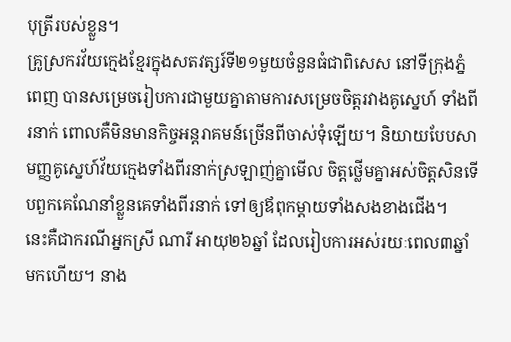បុត្រីរបស់ខ្លួន។
គ្រូស្រករវ័យក្មេងខ្មែរក្នុងសតវត្សរ៍ទី២១មួយចំនួនធំជាពិសេស នៅទីក្រុងភ្នំពេញ បានសម្រេចរៀបការជាមួយគ្នាតាមការសម្រេចចិត្តរវាងគូស្នេហ៍ ទាំងពីរនាក់ ពោលគឺមិនមានកិច្ចអន្តរាគមន៍ច្រើនពីចាស់ទុំឡើយ។ និយាយបែបសាមញ្ញគូស្នេហ៍វ័យក្មេងទាំងពីរនាក់ស្រឡាញ់គ្នាមើល ចិត្តថ្លើមគ្នាអស់ចិត្តសិនទើបពួកគេណែនាំខ្លួនគេទាំងពីរនាក់ ទៅឲ្យឪពុកម្ដាយទាំងសងខាងជើង។
នេះគឺជាករណីអ្នកស្រី ណារី អាយុ២៦ឆ្នាំ ដែលរៀបការអស់រយៈពេល៣ឆ្នាំមកហើយ។ នាង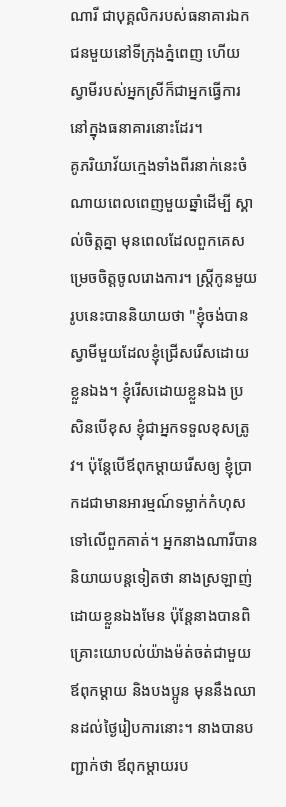ណារី ជាបុគ្គលិករបស់ធនាគារឯកជនមួយនៅទីក្រុងភ្នំពេញ ហើយស្វាមីរបស់អ្នកស្រីក៏ជាអ្នកធ្វើការនៅក្នុងធនាគារនោះដែរ។
គូភរិយាវ័យក្មេងទាំងពីរនាក់នេះចំណាយពេលពេញមួយឆ្នាំដើម្បី ស្គាល់ចិត្តគ្នា មុនពេលដែលពួកគេសម្រេចចិត្តចូលរោងការ។ ស្ត្រីកូនមួយរូបនេះបាននិយាយថា "ខ្ញុំចង់បានស្វាមីមួយដែលខ្ញុំជ្រើសរើសដោយខ្លួនឯង។ ខ្ញុំរើសដោយខ្លួនឯង ប្រសិនបើខុស ខ្ញុំជាអ្នកទទួលខុសត្រូវ។ ប៉ុន្តែបើឪពុកម្ដាយរើសឲ្យ ខ្ញុំប្រាកដជាមានអារម្មណ៍ទម្លាក់កំហុសទៅលើពួកគាត់។ អ្នកនាងណារីបាននិយាយបន្តទៀតថា នាងស្រឡាញ់ដោយខ្លួនឯងមែន ប៉ុន្តែនាងបានពិគ្រោះយោបល់យ៉ាងម៉ត់ចត់ជាមួយឪពុកម្ដាយ និងបងប្អូន មុននឹងឈានដល់ថ្ងៃរៀបការនោះ។ នាងបានបញ្ជាក់ថា ឪពុកម្ដាយរប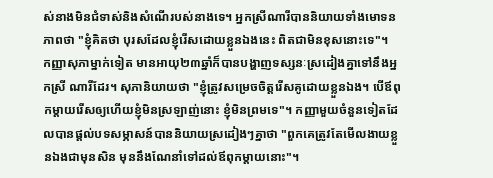ស់នាងមិនជំទាស់និងសំណើរបស់នាងទេ។ អ្នកស្រីណារីបាននិយាយទាំងមោទនភាពថា "ខ្ញុំគិតថា បុរសដែលខ្ញុំរើសដោយខ្លួនឯងនេះ ពិតជាមិនខុសនោះទេ"។
កញ្ញាសុភាម្នាក់ទៀត មានអាយុ២៣ឆ្នាំក៏បានបង្ហាញទស្សនៈស្រដៀងគ្នាទៅនឹងអ្នកស្រី ណារីដែរ។ សុភានិយាយថា "ខ្ញុំត្រូវសម្រេចចិត្តរើសគូដោយខ្លួនឯង។ បើឪពុកម្ដាយរើសឲ្យហើយខ្ញុំមិនស្រឡាញ់នោះ ខ្ញុំមិនព្រមទេ"។ កញ្ញាមួយចំនួនទៀតដែលបានផ្ដល់បទសម្ភាសន៍បាននិយាយស្រដៀងៗគ្នាថា "ពួកគេត្រូវតែមើលងាយខ្លួនឯងជាមុនសិន មុននឹងណែនាំទៅដល់ឪពុកម្ដាយនោះ"។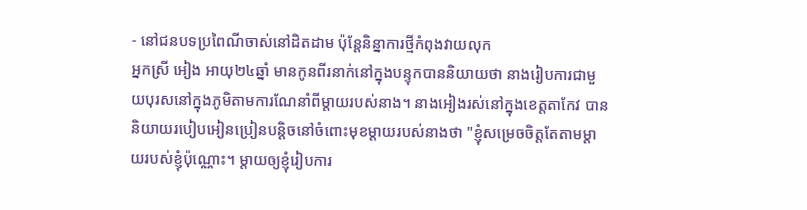- នៅជនបទប្រពៃណីចាស់នៅដិតដាម ប៉ុន្តែនិន្នាការថ្មីកំពុងវាយលុក
អ្នកស្រី អៀង អាយុ២៤ឆ្នាំ មានកូនពីរនាក់នៅក្នុងបន្ទុកបាននិយាយថា នាងរៀបការជាមួយបុរសនៅក្នុងភូមិតាមការណែនាំពីម្ដាយរបស់នាង។ នាងអៀងរស់នៅក្នុងខេត្តតាកែវ បាននិយាយរបៀបអៀនប្រៀនបន្តិចនៅចំពោះមុខម្ដាយរបស់នាងថា "ខ្ញុំសម្រេចចិត្តតែតាមម្ដាយរបស់ខ្ញុំប៉ុណ្ណោះ។ ម្ដាយឲ្យខ្ញុំរៀបការ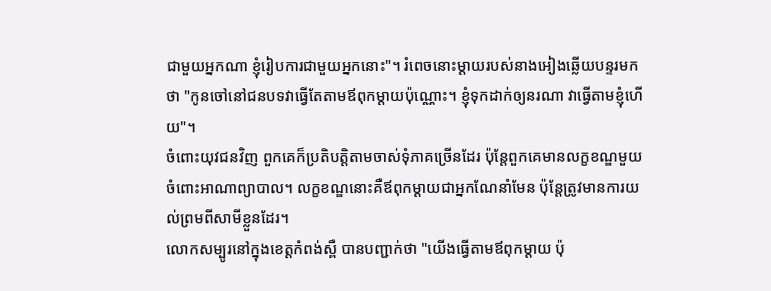ជាមួយអ្នកណា ខ្ញុំរៀបការជាមួយអ្នកនោះ"។ រំពេចនោះម្ដាយរបស់នាងអៀងឆ្លើយបន្ទរមកថា "កូនចៅនៅជនបទវាធ្វើតែតាមឪពុកម្ដាយប៉ុណ្ណោះ។ ខ្ញុំទុកដាក់ឲ្យនរណា វាធ្វើតាមខ្ញុំហើយ"។
ចំពោះយុវជនវិញ ពួកគេក៏ប្រតិបត្តិតាមចាស់ទុំភាគច្រើនដែរ ប៉ុន្តែពួកគេមានលក្ខខណ្ឌមួយចំពោះអាណាព្យាបាល។ លក្ខខណ្ឌនោះគឺឪពុកម្ដាយជាអ្នកណែនាំមែន ប៉ុន្តែត្រូវមានការយល់ព្រមពីសាមីខ្លួនដែរ។
លោកសម្បូរនៅក្នុងខេត្តកំពង់ស្ពឺ បានបញ្ជាក់ថា "យើងធ្វើតាមឪពុកម្ដាយ ប៉ុ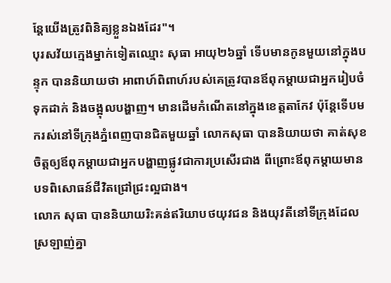ន្តែយើងត្រូវពិនិត្យខ្លួនឯងដែរ"។
បុរសវ័យក្មេងម្នាក់ទៀតឈ្មោះ សុធា អាយុ២៦ឆ្នាំ ទើបមានកូនមួយនៅក្នុងបន្ទុក បាននិយាយថា អាពាហ៍ពិពាហ៍របស់គេត្រូវបានឪពុកម្ដាយជាអ្នករៀបចំទុកដាក់ និងចង្អុលបង្ហាញ។ មានដើមកំណើតនៅក្នុងខេត្តតាកែវ ប៉ុន្តែទើបមករស់នៅទីក្រុងភ្នំពេញបានជិតមួយឆ្នាំ លោកសុធា បាននិយាយថា គាត់សុខចិត្តឲ្យឪពុកម្ដាយជាអ្នកបង្ហាញផ្លូវជាការប្រសើរជាង ពីព្រោះឪពុកម្ដាយមានបទពិសោធន៍ជីវិតជ្រៅជ្រះល្អជាង។
លោក សុធា បាននិយាយរិះគន់ឥរិយាបថយុវជន និងយុវតីនៅទីក្រុងដែលស្រឡាញ់គ្នា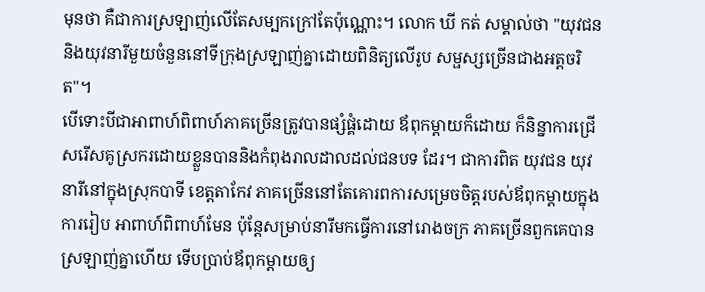មុនថា គឺជាការស្រឡាញ់លើតែសម្បកក្រៅតែប៉ុណ្ណោះ។ លោក ឃី កត់ សម្គាល់ថា "យុវជន និងយុវនារីមួយចំនួននៅទីក្រុងស្រឡាញ់គ្នាដោយពិនិត្យលើរូប សម្ផស្សច្រើនជាងអត្តចរិត"។
បើទោះបីជាអាពាហ៍ពិពាហ៍ភាគច្រើនត្រូវបានផ្សំផ្គំដោយ ឪពុកម្ដាយក៏ដោយ ក៏និន្នាការជ្រើសរើសគូស្រករដោយខ្លួនបាននិងកំពុងរាលដាលដល់ជនបទ ដែរ។ ជាការពិត យុវជន យុវនារីនៅក្នុងស្រុកបាទី ខេត្តតាកែវ ភាគច្រើននៅតែគោរពការសម្រេចចិត្តរបស់ឪពុកម្ដាយក្នុងការរៀប អាពាហ៍ពិពាហ៍មែន ប៉ុន្តែសម្រាប់នារីមកធ្វើការនៅរោងចក្រ ភាគច្រើនពួកគេបានស្រឡាញ់គ្នាហើយ ទើបប្រាប់ឪពុកម្ដាយឲ្យ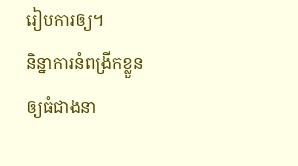រៀបការឲ្យ។
និន្នាការនំពង្រីកខ្លួនឲ្យធំជាងនា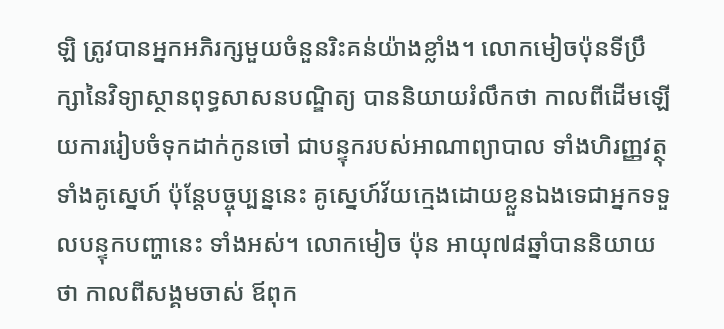ឡិ ត្រូវបានអ្នកអភិរក្សមួយចំនួនរិះគន់យ៉ាងខ្លាំង។ លោកមៀចប៉ុនទីប្រឹក្សានៃវិទ្យាស្ថានពុទ្ធសាសនបណ្ឌិត្យ បាននិយាយរំលឹកថា កាលពីដើមឡើយការរៀបចំទុកដាក់កូនចៅ ជាបន្ទុករបស់អាណាព្យាបាល ទាំងហិរញ្ញវត្ថុ ទាំងគូស្នេហ៍ ប៉ុន្តែបច្ចុប្បន្ននេះ គូស្នេហ៍វ័យក្មេងដោយខ្លួនឯងទេជាអ្នកទទួលបន្ទុកបញ្ហានេះ ទាំងអស់។ លោកមៀច ប៉ុន អាយុ៧៨ឆ្នាំបាននិយាយថា កាលពីសង្គមចាស់ ឪពុក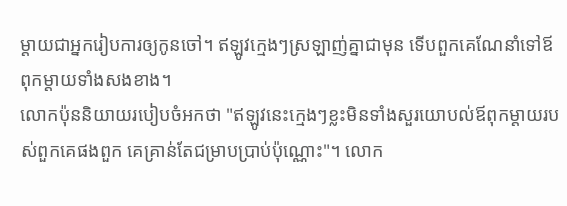ម្ដាយជាអ្នករៀបការឲ្យកូនចៅ។ ឥឡូវក្មេងៗស្រឡាញ់គ្នាជាមុន ទើបពួកគេណែនាំទៅឪពុកម្ដាយទាំងសងខាង។
លោកប៉ុននិយាយរបៀបចំអកថា "ឥឡូវនេះក្មេងៗខ្លះមិនទាំងសួរយោបល់ឪពុកម្ដាយរបស់ពួកគេផងពួក គេគ្រាន់តែជម្រាបប្រាប់ប៉ុណ្ណោះ"។ លោក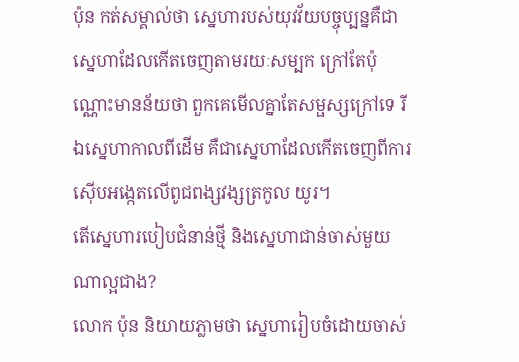ប៉ុន កត់សម្គាល់ថា ស្នេហារបស់យុវវ័យបច្ចុប្បន្នគឺជាស្នេហាដែលកើតចេញតាមរយៈសម្បក ក្រៅតែប៉ុណ្ណោះមានន័យថា ពួកគេមើលគ្នាតែសម្ផស្សក្រៅទេ រីឯស្នេហាកាលពីដើម គឺជាស្នេហាដែលកើតចេញពីការស៊ើបអង្កេតលើពូជពង្សវង្សត្រកូល យូរ។
តើស្នេហារបៀបជំនាន់ថ្មី និងស្នេហាជាន់ចាស់មួយណាល្អជាង?
លោក ប៉ុន និយាយភ្លាមថា ស្នេហារៀបចំដោយចាស់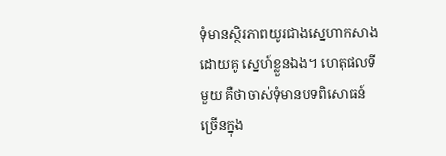ទុំមានស្ថិរភាពយូរជាងស្នេហាកសាងដោយគូ ស្នេហ៍ខ្លួនឯង។ ហេតុផលទីមួយ គឺថាចាស់ទុំមានបទពិសោធន៍ច្រើនក្នុង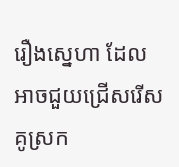រឿងស្នេហា ដែលអាចជួយជ្រើសរើសគូស្រក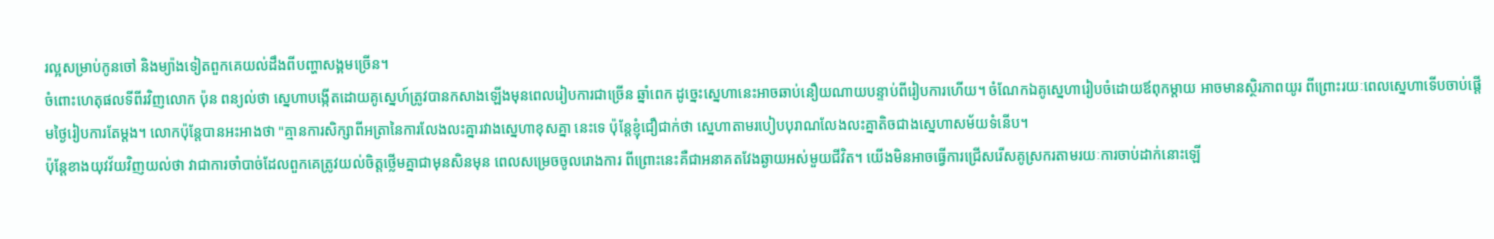រល្អសម្រាប់កូនចៅ និងម្យ៉ាងទៀតពួកគេយល់ដឹងពីបញ្ហាសង្គមច្រើន។
ចំពោះហេតុផលទីពីរវិញលោក ប៉ុន ពន្យល់ថា ស្នេហាបង្កើតដោយគូស្នេហ៍ត្រូវបានកសាងឡើងមុនពេលរៀបការជាច្រើន ឆ្នាំពេក ដូច្នេះស្នេហានេះអាចឆាប់នឿយណាយបន្ទាប់ពីរៀបការហើយ។ ចំណែកឯគូស្នេហារៀបចំដោយឪពុកម្ដាយ អាចមានស្ថិរភាពយូរ ពីព្រោះរយៈពេលស្នេហាទើបចាប់ផ្ដើមថ្ងៃរៀបការតែម្ដង។ លោកប៉ុន្តែបានអះអាងថា "គ្មានការសិក្សាពីអត្រានៃការលែងលះគ្នារវាងស្នេហាខុសគ្នា នេះទេ ប៉ុន្តែខ្ញុំជឿជាក់ថា ស្នេហាតាមរបៀបបុរាណលែងលះគ្នាតិចជាងស្នេហាសម័យទំនើប។
ប៉ុន្តែខាងយុវវ័យវិញយល់ថា វាជាការចាំបាច់ដែលពួកគេត្រូវយល់ចិត្តថ្លើមគ្នាជាមុនសិនមុន ពេលសម្រេចចូលរោងការ ពីព្រោះនេះគឺជាអនាគតវែងឆ្ងាយអស់មួយជីវិត។ យើងមិនអាចធ្វើការជ្រើសរើសគូស្រករតាមរយៈការចាប់ដាក់នោះឡើ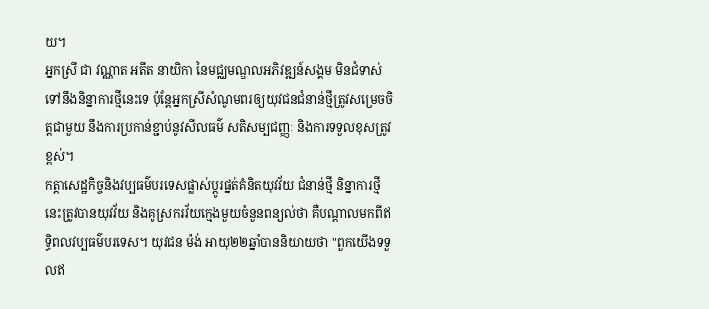យ។
អ្នកស្រី ជា វណ្ណាត អតីត នាយិកា នៃមជ្ឈមណ្ឌលអភិវឌ្ឍន៍សង្គម មិនជំទាស់ទៅនឹងនិន្នាការថ្មីនេះទេ ប៉ុន្តែអ្នកស្រីសំណូមពរឲ្យយុវជនជំនាន់ថ្មីត្រូវសម្រេចចិត្តជាមួយ នឹងការប្រកាន់ខ្ជាប់នូវសីលធម៌ សតិសម្បជញ្ញៈ និងការទទួលខុសត្រូវខ្ពស់។
កត្តាសេដ្ឋកិច្ចនិងវប្បធម៌បរទេសផ្លាស់ប្ដូរផ្នត់គំនិតយុវវ័យ ជំនាន់ថ្មី និន្នាការថ្មីនេះត្រូវបានយុវវ័យ និងគូស្រករវ័យក្មេងមួយចំនួនពន្យល់ថា គឺបណ្ដាលមកពីឥទ្ធិពលវប្បធម៌បរទេស។ យុវជន ម៉ង់ អាយុ២២ឆ្នាំបាននិយាយថា "ពួកយើងទទួលឥ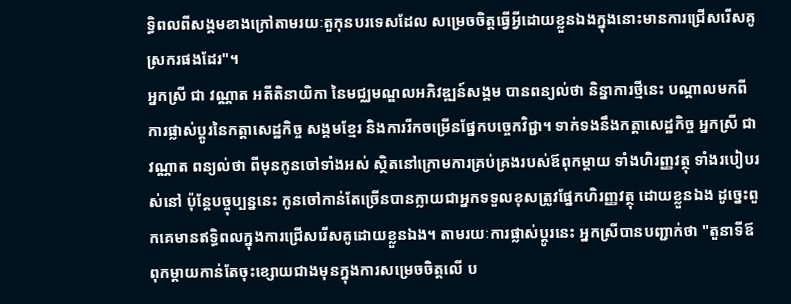ទ្ធិពលពីសង្គមខាងក្រៅតាមរយៈតួកុនបរទេសដែល សម្រេចចិត្តធ្វើអ្វីដោយខ្លួនឯងក្នុងនោះមានការជ្រើសរើសគូ ស្រករផងដែរ"។
អ្នកស្រី ជា វណ្ណាត អតីតិនាយិកា នៃមជ្ឈមណ្ឌលអភិវឌ្ឍន៍សង្គម បានពន្យល់ថា និន្នាការថ្មីនេះ បណ្ដាលមកពីការផ្លាស់ប្ដូរនៃកត្តាសេដ្ឋកិច្ច សង្គមខ្មែរ និងការរីកចម្រើនផ្នែកបច្ចេកវិជ្ជា។ ទាក់ទងនឹងកត្តាសេដ្ឋកិច្ច អ្នកស្រី ជា វណ្ណាត ពន្យល់ថា ពីមុនកូនចៅទាំងអស់ ស្ថិតនៅក្រោមការគ្រប់គ្រងរបស់ឪពុកម្ដាយ ទាំងហិរញ្ញវត្ថុ ទាំងរបៀបរស់នៅ ប៉ុន្តែបច្ចុប្បន្ននេះ កូនចៅកាន់តែច្រើនបានក្លាយជាអ្នកទទួលខុសត្រូវផ្នែកហិរញ្ញវត្ថុ ដោយខ្លួនឯង ដូច្នេះពួកគេមានឥទ្ធិពលក្នុងការជ្រើសរើសគូដោយខ្លួនឯង។ តាមរយៈការផ្លាស់ប្ដូរនេះ អ្នកស្រីបានបញ្ជាក់ថា "តួនាទីឪពុកម្ដាយកាន់តែចុះខ្សោយជាងមុនក្នុងការសម្រេចចិត្តលើ ប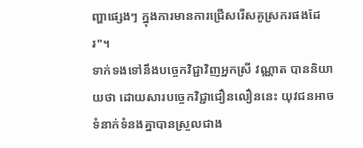ញ្ហាផ្សេងៗ ក្នុងការមានការជ្រើសរើសគូស្រករផងដែរ"។
ទាក់ទងទៅនឹងបច្ចេកវិជ្ជាវិញអ្នកស្រី វណ្ណាត បាននិយាយថា ដោយសារបច្ចេកវិជ្ជាជឿនលឿននេះ យុវជនអាចទំនាក់ទំនងគ្នាបានស្រួលជាង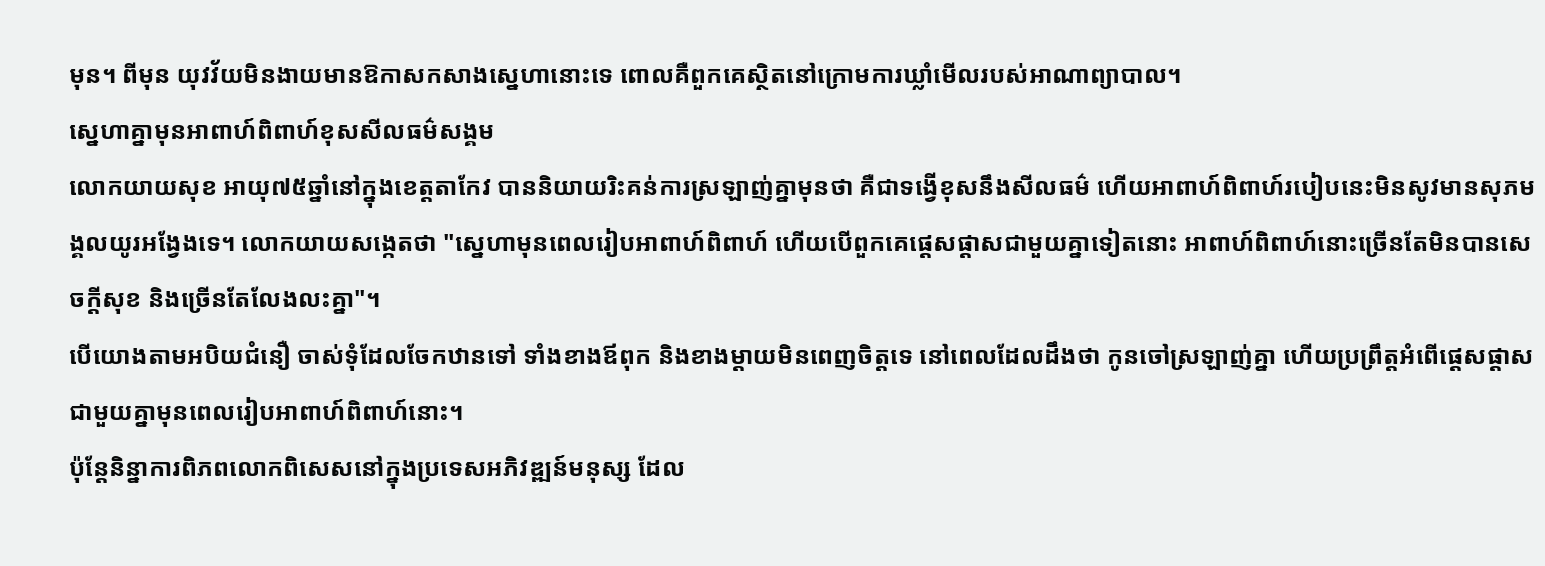មុន។ ពីមុន យុវវ័យមិនងាយមានឱកាសកសាងស្នេហានោះទេ ពោលគឺពួកគេស្ថិតនៅក្រោមការឃ្លាំមើលរបស់អាណាព្យាបាល។
ស្នេហាគ្នាមុនអាពាហ៍ពិពាហ៍ខុសសីលធម៌សង្គម
លោកយាយសុខ អាយុ៧៥ឆ្នាំនៅក្នុងខេត្តតាកែវ បាននិយាយរិះគន់ការស្រឡាញ់គ្នាមុនថា គឺជាទង្វើខុសនឹងសីលធម៌ ហើយអាពាហ៍ពិពាហ៍របៀបនេះមិនសូវមានសុភមង្គលយូរអង្វែងទេ។ លោកយាយសង្កេតថា "ស្នេហាមុនពេលរៀបអាពាហ៍ពិពាហ៍ ហើយបើពួកគេផ្ដេសផ្ដាសជាមួយគ្នាទៀតនោះ អាពាហ៍ពិពាហ៍នោះច្រើនតែមិនបានសេចក្ដីសុខ និងច្រើនតែលែងលះគ្នា"។
បើយោងតាមអបិយជំនឿ ចាស់ទុំដែលចែកឋានទៅ ទាំងខាងឪពុក និងខាងម្ដាយមិនពេញចិត្តទេ នៅពេលដែលដឹងថា កូនចៅស្រឡាញ់គ្នា ហើយប្រព្រឹត្តអំពើផ្ដេសផ្ដាសជាមួយគ្នាមុនពេលរៀបអាពាហ៍ពិពាហ៍នោះ។
ប៉ុន្តែនិន្នាការពិភពលោកពិសេសនៅក្នុងប្រទេសអភិវឌ្ឍន៍មនុស្ស ដែល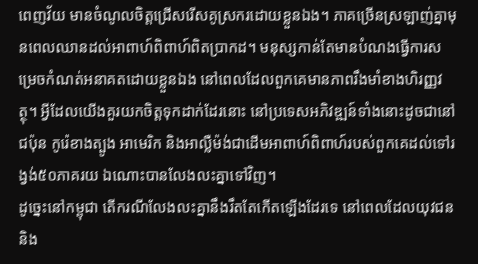ពេញវ័យ មានចំណូលចិត្តជ្រើសរើសគូស្រករដោយខ្លួនឯង។ ភាគច្រើនស្រឡាញ់គ្នាមុនពេលឈានដល់អាពាហ៍ពិពាហ៍ពិតប្រាកដ។ មនុស្សកាន់តែមានបំណងធ្វើការសម្រេចកំណត់អនាគតដោយខ្លួនឯង នៅពេលដែលពួកគេមានភាពរឹងមាំខាងហិរញ្ញវត្ថុ។ អ្វីដែលយើងគួរយកចិត្តទុកដាក់ដែរនោះ នៅប្រទេសអភិវឌ្ឍន៍ទាំងនោះដូចជានៅជប៉ុន កូរ៉េខាងត្បូង អាមេរិក និងអាល្លឺម៉ង់ជាដើមអាពាហ៍ពិពាហ៍របស់ពួកគេដល់ទៅរង្វង់៥០ភាគរយ ឯណោះបានលែងលះគ្នាទៅវិញ។
ដូច្នេះនៅកម្ពុជា តើករណីលែងលះគ្នានឹងរឹតតែកើតឡើងដែរទេ នៅពេលដែលយុវជន និង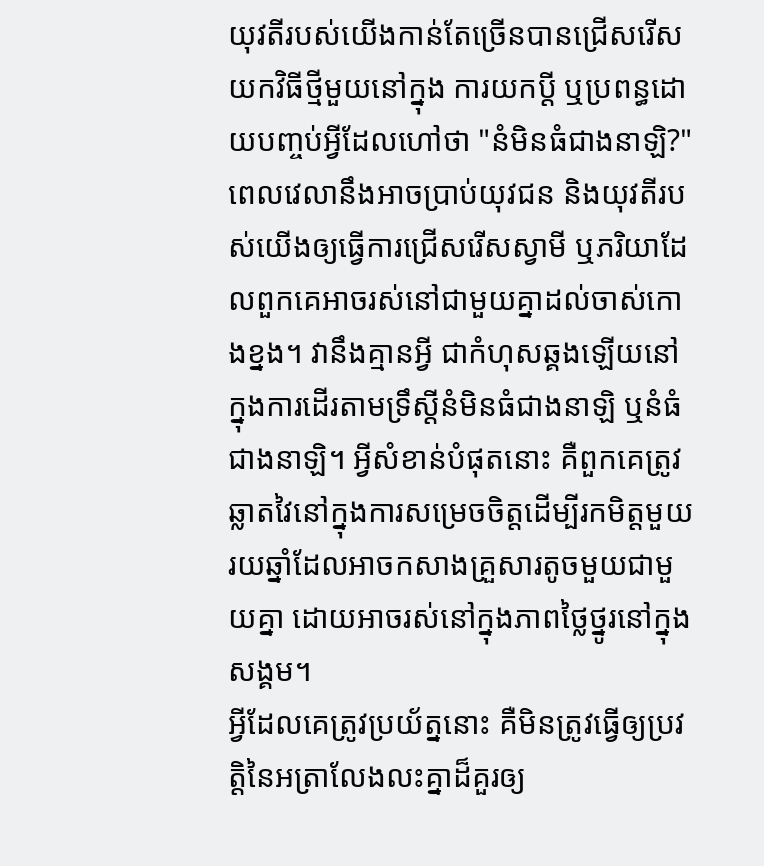យុវតីរបស់យើងកាន់តែច្រើនបានជ្រើសរើសយកវិធីថ្មីមួយនៅក្នុង ការយកប្ដី ឬប្រពន្ធដោយបញ្ចប់អ្វីដែលហៅថា "នំមិនធំជាងនាឡិ?"
ពេលវេលានឹងអាចប្រាប់យុវជន និងយុវតីរបស់យើងឲ្យធ្វើការជ្រើសរើសស្វាមី ឬភរិយាដែលពួកគេអាចរស់នៅជាមួយគ្នាដល់ចាស់កោងខ្នង។ វានឹងគ្មានអ្វី ជាកំហុសឆ្គងឡើយនៅក្នុងការដើរតាមទ្រឹស្ដីនំមិនធំជាងនាឡិ ឬនំធំជាងនាឡិ។ អ្វីសំខាន់បំផុតនោះ គឺពួកគេត្រូវឆ្លាតវៃនៅក្នុងការសម្រេចចិត្តដើម្បីរកមិត្តមួយ រយឆ្នាំដែលអាចកសាងគ្រួសារតូចមួយជាមួយគ្នា ដោយអាចរស់នៅក្នុងភាពថ្លៃថ្នូរនៅក្នុងសង្គម។
អ្វីដែលគេត្រូវប្រយ័ត្ននោះ គឺមិនត្រូវធ្វើឲ្យប្រវត្តិនៃអត្រាលែងលះគ្នាដ៏គួរឲ្យ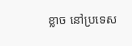ខ្លាច នៅប្រទេស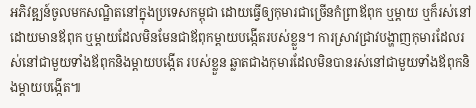អភិវឌ្ឍន៍ចូលមកសណ្ឋិតនៅក្នុងប្រទេសកម្ពុជា ដោយធ្វើឲ្យកុមារជាច្រើនកំព្រាឪពុក ឬម្ដាយ ឬក៏រស់នៅដោយមានឪពុក ឬម្ដាយដែលមិនមែនជាឪពុកម្ដាយបង្កើតរបស់ខ្លួន។ ការស្រាវជ្រាវបង្ហាញកុមារដែលរស់នៅជាមួយទាំងឪពុកនិងម្ដាយបង្កើត របស់ខ្លួន ឆ្លាតជាងកុមារដែលមិនបានរស់នៅជាមួយទាំងឪពុកនិងម្ដាយបង្កើត៕